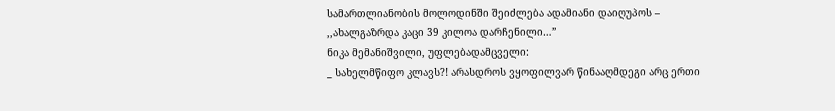სამართლიანობის მოლოდინში შეიძლება ადამიანი დაიღუპოს – ,,ახალგაზრდა კაცი 39 კილოა დარჩენილი…”
ნიკა მემანიშვილი, უფლებადამცველი:
_ სახელმწიფო კლავს?! არასდროს ვყოფილვარ წინააღმდეგი არც ერთი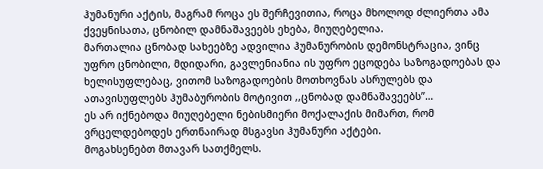ჰუმანური აქტის, მაგრამ როცა ეს შერჩევითია, როცა მხოლოდ ძლიერთა ამა ქვეყნისათა, ცნობილ დამნაშავეებს ეხება, მიუღებელია.
მართალია ცნობად სახეებზე ადვილია ჰუმანურობის დემონსტრაცია, ვინც უფრო ცნობილი, მდიდარი, გავლენიანია ის უფრო ეცოდება საზოგადოებას და ხელისუფლებაც, ვითომ საზოგადოების მოთხოვნას ასრულებს და ათავისუფლებს ჰუმაბურობის მოტივით ,,ცნობად დამნაშავეებს”…
ეს არ იქნებოდა მიუღებელი ნებისმიერი მოქალაქის მიმართ, რომ ვრცელდებოდეს ერთნაირად მსგავსი ჰუმანური აქტები.
მოგახსენებთ მთავარ სათქმელს.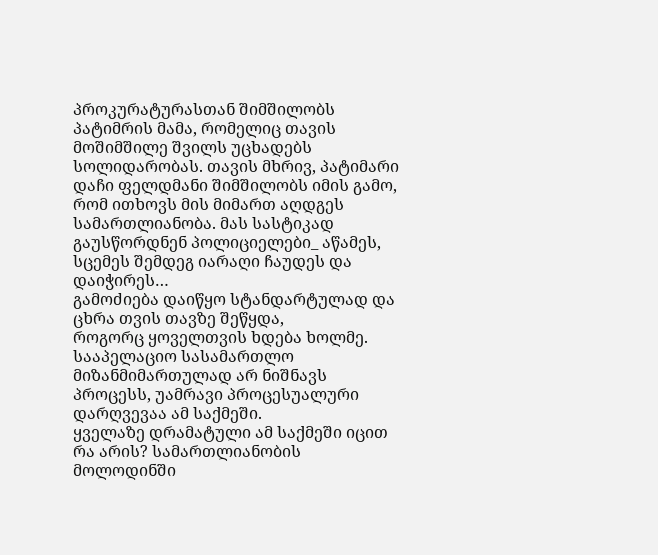პროკურატურასთან შიმშილობს პატიმრის მამა, რომელიც თავის მოშიმშილე შვილს უცხადებს სოლიდარობას. თავის მხრივ, პატიმარი დაჩი ფელდმანი შიმშილობს იმის გამო, რომ ითხოვს მის მიმართ აღდგეს სამართლიანობა. მას სასტიკად გაუსწორდნენ პოლიციელები_ აწამეს, სცემეს შემდეგ იარაღი ჩაუდეს და დაიჭირეს…
გამოძიება დაიწყო სტანდარტულად და ცხრა თვის თავზე შეწყდა,
როგორც ყოველთვის ხდება ხოლმე. სააპელაციო სასამართლო მიზანმიმართულად არ ნიშნავს პროცესს, უამრავი პროცესუალური დარღვევაა ამ საქმეში.
ყველაზე დრამატული ამ საქმეში იცით რა არის? სამართლიანობის მოლოდინში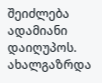შეიძლება ადამიანი დაიღუპოს. ახალგაზრდა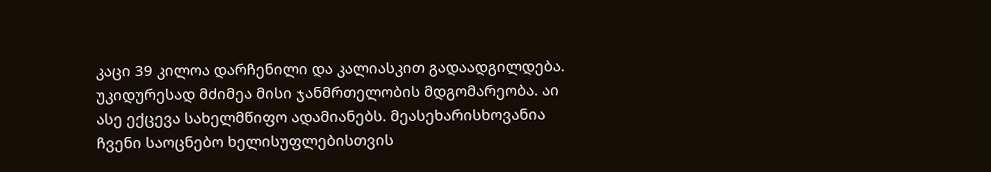კაცი 39 კილოა დარჩენილი და კალიასკით გადაადგილდება. უკიდურესად მძიმეა მისი ჯანმრთელობის მდგომარეობა. აი ასე ექცევა სახელმწიფო ადამიანებს. მეასეხარისხოვანია ჩვენი საოცნებო ხელისუფლებისთვის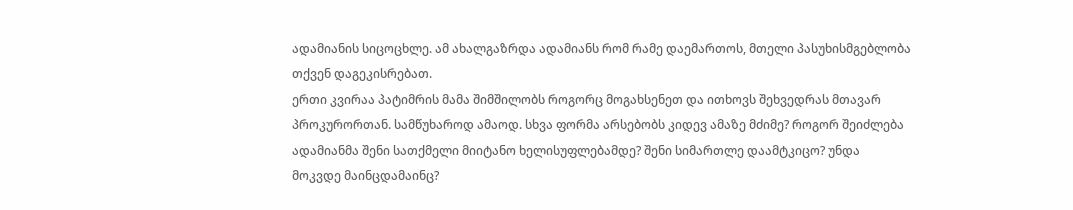ადამიანის სიცოცხლე. ამ ახალგაზრდა ადამიანს რომ რამე დაემართოს, მთელი პასუხისმგებლობა თქვენ დაგეკისრებათ.
ერთი კვირაა პატიმრის მამა შიმშილობს როგორც მოგახსენეთ და ითხოვს შეხვედრას მთავარ პროკურორთან. სამწუხაროდ ამაოდ. სხვა ფორმა არსებობს კიდევ ამაზე მძიმე? როგორ შეიძლება ადამიანმა შენი სათქმელი მიიტანო ხელისუფლებამდე? შენი სიმართლე დაამტკიცო? უნდა მოკვდე მაინცდამაინც?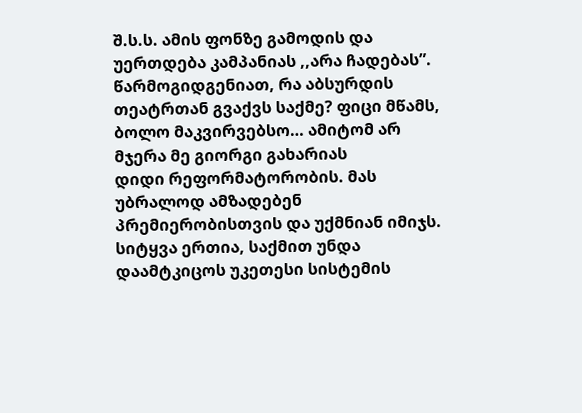შ.ს.ს. ამის ფონზე გამოდის და უერთდება კამპანიას ,,არა ჩადებას”. წარმოგიდგენიათ, რა აბსურდის თეატრთან გვაქვს საქმე? ფიცი მწამს, ბოლო მაკვირვებსო… ამიტომ არ მჯერა მე გიორგი გახარიას
დიდი რეფორმატორობის. მას უბრალოდ ამზადებენ პრემიერობისთვის და უქმნიან იმიჯს. სიტყვა ერთია, საქმით უნდა დაამტკიცოს უკეთესი სისტემის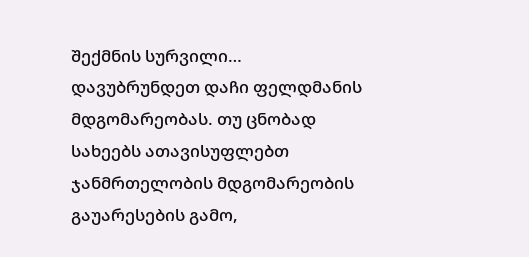შექმნის სურვილი…
დავუბრუნდეთ დაჩი ფელდმანის მდგომარეობას. თუ ცნობად სახეებს ათავისუფლებთ ჯანმრთელობის მდგომარეობის გაუარესების გამო,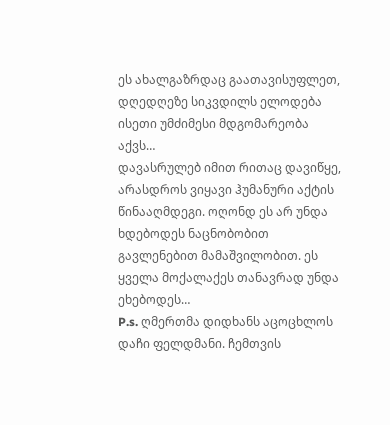ეს ახალგაზრდაც გაათავისუფლეთ, დღედღეზე სიკვდილს ელოდება ისეთი უმძიმესი მდგომარეობა აქვს…
დავასრულებ იმით რითაც დავიწყე, არასდროს ვიყავი ჰუმანური აქტის წინააღმდეგი. ოღონდ ეს არ უნდა ხდებოდეს ნაცნობობით გავლენებით მამაშვილობით. ეს ყველა მოქალაქეს თანავრად უნდა ეხებოდეს…
P.s. ღმერთმა დიდხანს აცოცხლოს დაჩი ფელდმანი. ჩემთვის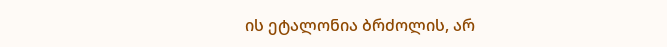ის ეტალონია ბრძოლის, არ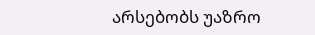არსებობს უაზრო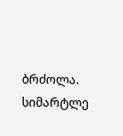ბრძოლა. სიმარტლე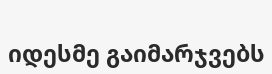იდესმე გაიმარჯვებს